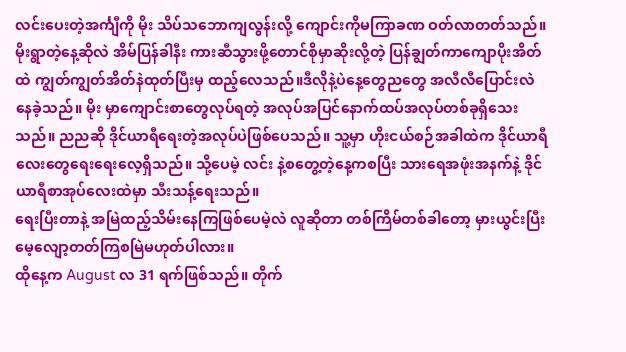လင်းပေးတဲ့အင်္ကျီကို မိုး သိပ်သဘောကျလွန်းလို့ ကျောင်းကိုမကြာခဏ ဝတ်လာတတ်သည်။ မိုးရွာတဲ့နေ့ဆိုလဲ အိမ်ပြန်ခါနီး ကားဆီသွားဖို့တောင်စိုမှာဆိုးလို့တဲ့ ပြန်ချွတ်ကာကျောပိုးအိတ်ထဲ ကျွတ်ကျွတ်အိတ်နဲထုတ်ပြီးမှ ထည့်လေသည်။ဒီလိုနဲ့ပဲနေ့တွေညတွေ အလီလီပြောင်းလဲနေခဲ့သည်။ မိုး မှာကျောင်းစာတွေလုပ်ရတဲ့ အလုပ်အပြင်နောက်ထပ်အလုပ်တစ်ခုရှိသေးသည်။ ညညဆို ဒိုင်ယာရီရေးတဲ့အလုပ်ပဲဖြစ်ပေသည်။ သူ့မှာ ဟိုးငယ်စဉ်အခါထဲက ဒိုင်ယာရီလေးတွေရေးရေးလေ့ရှိသည်။ သို့ပေမဲ့ လင်း နဲ့စတွေ့တဲ့နေ့ကစပြီး သားရေအဖုံးအနက်နဲ့ ဒိုင်ယာရီစာအုပ်လေးထဲမှာ သီးသန့်ရေးသည်။
ရေးပြီးတာနဲ့ အမြဲထည့်သိမ်းနေကြဖြစ်ပေမဲ့လဲ လူဆိုတာ တစ်ကြိမ်တစ်ခါတော့ မှားယွင်းပြီးမေ့လျော့တတ်ကြစမြဲမဟုတ်ပါလား။
ထိုနေ့က August လ 31 ရက်ဖြစ်သည်။ တိုက်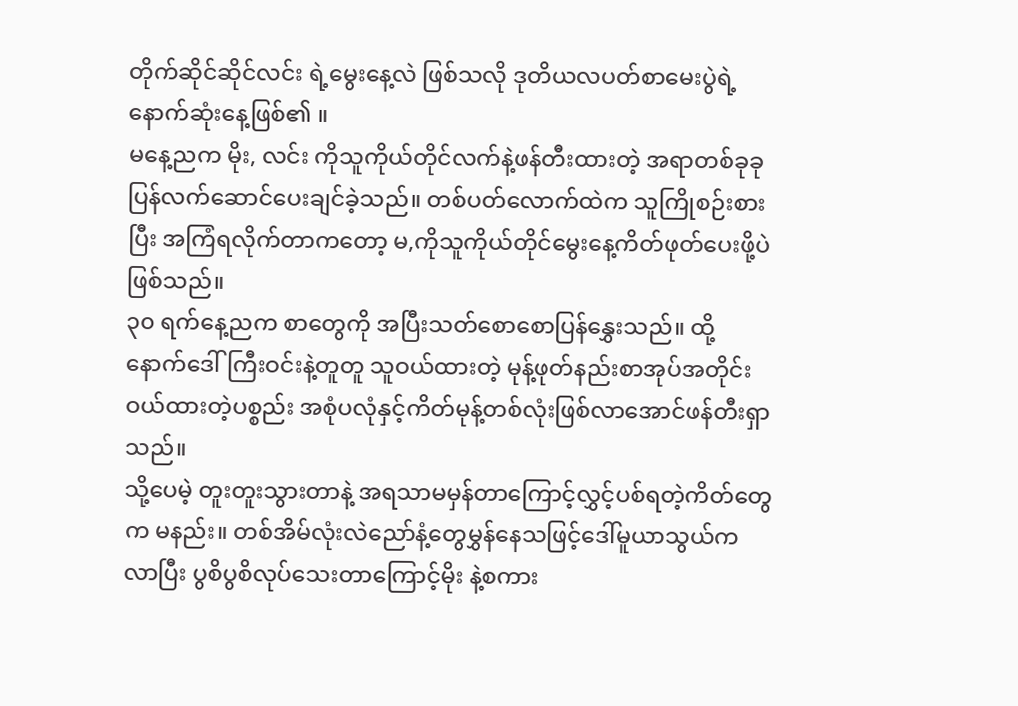တိုက်ဆိုင်ဆိုင်လင်း ရဲ့မွေးနေ့လဲ ဖြစ်သလို ဒုတိယလပတ်စာမေးပွဲရဲ့နောက်ဆုံးနေ့ဖြစ်၏ ။
မနေ့ညက မိုး, လင်း ကိုသူကိုယ်တိုင်လက်နဲ့ဖန်တီးထားတဲ့ အရာတစ်ခုခုပြန်လက်ဆောင်ပေးချင်ခဲ့သည်။ တစ်ပတ်လောက်ထဲက သူကြိုစဉ်းစားပြီး အကြံရလိုက်တာကတော့ မ,ကိုသူကိုယ်တိုင်မွေးနေ့ကိတ်ဖုတ်ပေးဖို့ပဲဖြစ်သည်။
၃၀ ရက်နေ့ညက စာတွေကို အပြီးသတ်စောစောပြန်နွှေးသည်။ ထို့နောက်ဒေါ်ကြီးဝင်းနဲ့တူတူ သူဝယ်ထားတဲ့ မုန့်ဖုတ်နည်းစာအုပ်အတိုင်း ဝယ်ထားတဲ့ပစ္စည်း အစုံပလုံနှင့်ကိတ်မုန့်တစ်လုံးဖြစ်လာအောင်ဖန်တီးရှာသည်။
သို့ပေမဲ့ တူးတူးသွားတာနဲ့ အရသာမမှန်တာကြောင့်လွှင့်ပစ်ရတဲ့ကိတ်တွေက မနည်း။ တစ်အိမ်လုံးလဲညော်နံ့တွေမွှန်နေသဖြင့်ဒေါ်မူယာသွယ်ကလာပြီး ပွစိပွစိလုပ်သေးတာကြောင့်မိုး နဲ့စကား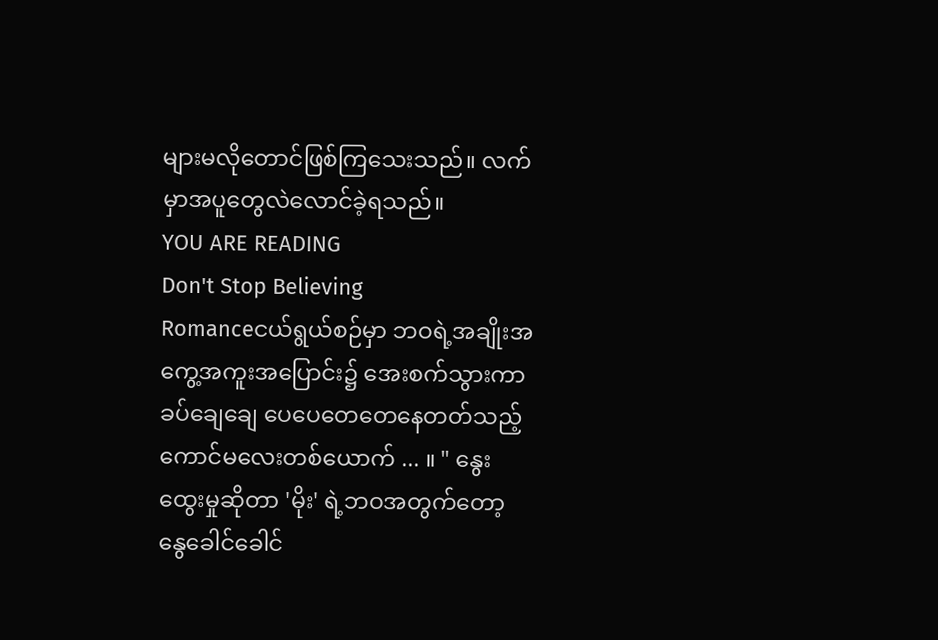များမလိုတောင်ဖြစ်ကြသေးသည်။ လက်မှာအပူတွေလဲလောင်ခဲ့ရသည်။
YOU ARE READING
Don't Stop Believing
Romanceငယ်ရွယ်စဉ်မှာ ဘဝရဲ့အချိုးအကွေ့အကူးအပြောင်း၌ အေးစက်သွားကာ ခပ်ချေချေ ပေပေတေတေနေတတ်သည့် ကောင်မလေးတစ်ယောက် ... ။ " နွေးထွေးမှုဆိုတာ 'မိုး' ရဲ့ဘဝအတွက်တော့ နွေခေါင်ခေါင်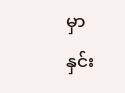မှာ နှင်း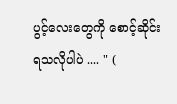ပွင့်လေးတွေကို စောင့်ဆိုင်းရသလိုပါပဲ .... " (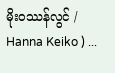မိုးဝဿန်လွင် / Hanna Keiko ) ...